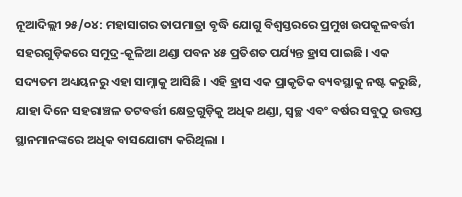ନୂଆଦିଲ୍ଲୀ ୨୫/୦୪: ମହାସାଗର ତାପମାତ୍ରା ବୃଦ୍ଧି ଯୋଗୁ ବିଶ୍ୱସ୍ତରରେ ପ୍ରମୁଖ ଉପକୂଳବର୍ତ୍ତୀ ସହରଗୁଡ଼ିକରେ ସମୁଦ୍ର-କୂଳିଆ ଥଣ୍ଡା ପବନ ୪୫ ପ୍ରତିଶତ ପର୍ଯ୍ୟନ୍ତ ହ୍ରାସ ପାଇଛି । ଏକ ସଦ୍ୟତମ ଅଧ୍ୟୟନରୁ ଏହା ସାମ୍ନାକୁ ଆସିଛି । ଏହି ହ୍ରାସ ଏକ ପ୍ରାକୃତିକ ବ୍ୟବସ୍ଥାକୁ ନଷ୍ଟ କରୁଛି, ଯାହା ଦିନେ ସହରାଞ୍ଚଳ ତଟବର୍ତ୍ତୀ କ୍ଷେତ୍ରଗୁଡ଼ିକୁ ଅଧିକ ଥଣ୍ଡା, ସ୍ୱଚ୍ଛ ଏବଂ ବର୍ଷର ସବୁଠୁ ଉତ୍ତପ୍ତ ସ୍ଥାନମାନଙ୍କରେ ଅଧିକ ବାସଯୋଗ୍ୟ କରିଥିଲା ।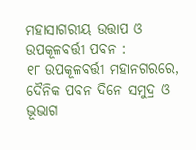ମହାସାଗରୀୟ ଉତ୍ତାପ ଓ ଉପକୂଳବର୍ତ୍ତୀ ପବନ :
୧୮ ଉପକୂଳବର୍ତ୍ତୀ ମହାନଗରରେ, ଦୈନିକ ପବନ ଦିନେ ସମୁଦ୍ର ଓ ଭୂଭାଗ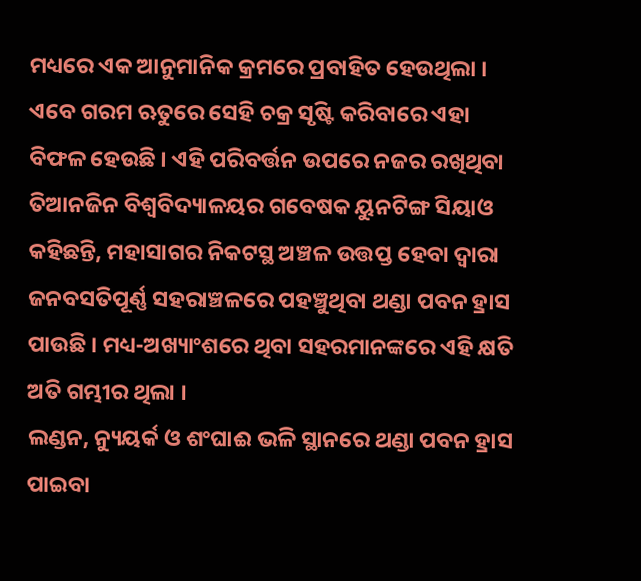ମଧ୍ୟରେ ଏକ ଆନୁମାନିକ କ୍ରମରେ ପ୍ରବାହିତ ହେଉଥିଲା । ଏବେ ଗରମ ଋତୁରେ ସେହି ଚକ୍ର ସୃଷ୍ଟି କରିବାରେ ଏହା ବିଫଳ ହେଉଛି । ଏହି ପରିବର୍ତ୍ତନ ଉପରେ ନଜର ରଖିଥିବା ତିଆନଜିନ ବିଶ୍ୱବିଦ୍ୟାଳୟର ଗବେଷକ ୟୁନଟିଙ୍ଗ ସିୟାଓ କହିଛନ୍ତି, ମହାସାଗର ନିକଟସ୍ଥ ଅଞ୍ଚଳ ଉତ୍ତପ୍ତ ହେବା ଦ୍ୱାରା ଜନବସତିପୂର୍ଣ୍ଣ ସହରାଞ୍ଚଳରେ ପହଞ୍ଚୁଥିବା ଥଣ୍ଡା ପବନ ହ୍ରାସ ପାଉଛି । ମଧ୍ୟ-ଅଖ୍ୟାଂଶରେ ଥିବା ସହରମାନଙ୍କରେ ଏହି କ୍ଷତି ଅତି ଗମ୍ଭୀର ଥିଲା ।
ଲଣ୍ଡନ, ନ୍ୟୁୟର୍କ ଓ ଶଂଘାଈ ଭଳି ସ୍ଥାନରେ ଥଣ୍ଡା ପବନ ହ୍ରାସ ପାଇବା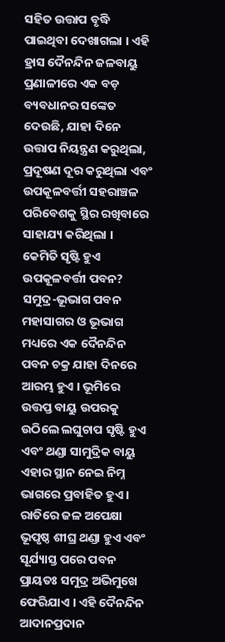ସହିତ ଉତ୍ତାପ ବୃଦ୍ଧି ପାଇଥିବା ଦେଖାଗଲା । ଏହି ହ୍ରାସ ଦୈନନ୍ଦିନ ଜଳବାୟୁ ପ୍ରଣାଳୀରେ ଏକ ବଡ଼ ବ୍ୟବଧାନର ସଙ୍କେତ ଦେଉଛି, ଯାହା ଦିନେ ଉତ୍ତାପ ନିୟନ୍ତ୍ରଣ କରୁଥିଲା, ପ୍ରଦୂଷଣ ଦୂର କରୁଥିଲା ଏବଂ ଉପକୂଳବର୍ତ୍ତୀ ସହରାଞ୍ଚଳ ପରିବେଶକୁ ସ୍ଥିର ରଖିବାରେ ସାହାଯ୍ୟ କରିଥିଲା ।
କେମିତି ସୃଷ୍ଟି ହୁଏ ଉପକୂଳବର୍ତ୍ତୀ ପବନ?
ସମୁଦ୍ର-ଭୂଭାଗ ପବନ ମହାସାଗର ଓ ଭୂଭାଗ ମଧ୍ୟରେ ଏକ ଦୈନନ୍ଦିନ ପବନ ଚକ୍ର ଯାହା ଦିନରେ ଆରମ୍ଭ ହୁଏ । ଭୂମିରେ ଉତ୍ତପ୍ତ ବାୟୁ ଉପରକୁ ଉଠିଲେ ଲଘୁଚାପ ସୃଷ୍ଟି ହୁଏ ଏବଂ ଥଣ୍ଡା ସାମୁଦ୍ରିକ ବାୟୁ ଏହାର ସ୍ଥାନ ନେଇ ନିମ୍ନ ଭାଗରେ ପ୍ରବାହିତ ହୁଏ । ରାତିରେ ଜଳ ଅପେକ୍ଷା ଭୂପୃଷ୍ଠ ଶୀଘ୍ର ଥଣ୍ଡା ହୁଏ ଏବଂ ସୂର୍ଯ୍ୟାସ୍ତ ପରେ ପବନ ପ୍ରାୟତଃ ସମୁଦ୍ର ଅଭିମୁଖେ ଫେରିଯାଏ । ଏହି ଦୈନନ୍ଦିନ ଆଦାନପ୍ରଦାନ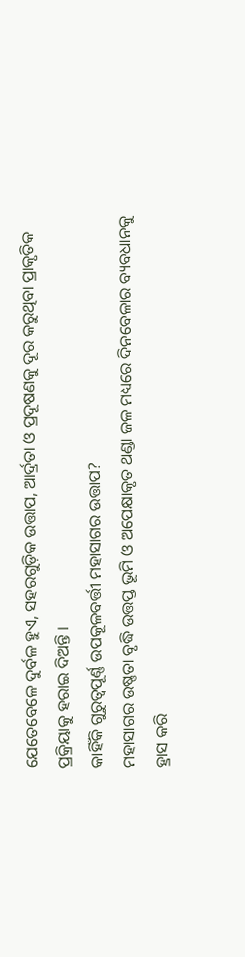ଯେତେବେଳେ ଦୁର୍ବଳ ହୁଏ, ସହରଗୁଡ଼ିକ ଉତ୍ତାପ, ଆର୍ଦ୍ରତା ଓ ପ୍ରଦୂଷଣକୁ ଦୂର କରୁଥିବା ପ୍ରାକୃତିକ ପ୍ରକ୍ରିୟାକୁ ହରାଇ ଦିଅନ୍ତି ।
କାହିଁକି ଗୁରୁତ୍ୱପୂର୍ଣ୍ଣ ଉପକୂଳବର୍ତ୍ତୀ ମହାସାଗର ଉତ୍ତାପ?
ମହାସାଗର ଉଷ୍ଣତା ବୃଦ୍ଧି ଉତ୍ତପ୍ତ ଭୂମି ଓ ଅପେକ୍ଷାକୃତ ଥଣ୍ଡା ଜଳ ମଧ୍ୟରେ ଦିନବେଳାର ବ୍ୟବଧାନକୁ ହ୍ରାସ କରି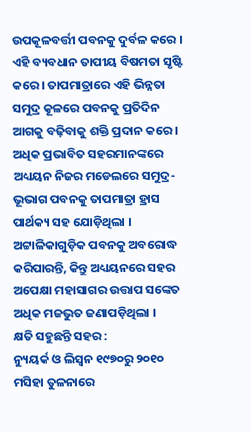ଉପକୂଳବର୍ତ୍ତୀ ପବନକୁ ଦୁର୍ବଳ କରେ । ଏହି ବ୍ୟବଧାନ ତାପୀୟ ବିଷମତା ସୃଷ୍ଟି କରେ । ତାପମାତ୍ରାରେ ଏହି ଭିନ୍ନତା ସମୁଦ୍ର କୂଳରେ ପବନକୁ ପ୍ରତିଦିନ ଆଗକୁ ବଢ଼ିବାକୁ ଶକ୍ତି ପ୍ରଦାନ କରେ । ଅଧିକ ପ୍ରଭାବିତ ସହରମାନଙ୍କରେ ଅଧ୍ୟୟନ ନିଜର ମଡେଲରେ ସମୁଦ୍ର-ଭୂଭାଗ ପବନକୁ ତାପମାତ୍ରା ହ୍ରାସ ପାର୍ଥକ୍ୟ ସହ ଯୋଡ଼ିଥିଲା । ଅଟ୍ଟାଳିକାଗୁଡ଼ିକ ପବନକୁ ଅବରୋଦ୍ଧ କରିପାରନ୍ତି, କିନ୍ତୁ ଅଧ୍ୟୟନରେ ସହର ଅପେକ୍ଷା ମହାସାଗର ଉତ୍ତାପ ସଙ୍କେତ ଅଧିକ ମଜଭୁତ ଜଣାପଡ଼ିଥିଲା ।
କ୍ଷତି ସହୁଛନ୍ତି ସହର :
ନ୍ୟୁୟର୍କ ଓ ଲିସ୍ବନ ୧୯୭୦ରୁ ୨୦୧୦ ମସିହା ତୁଳନାରେ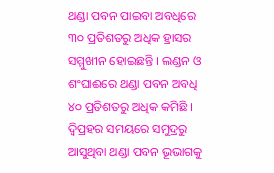ଥଣ୍ଡା ପବନ ପାଇବା ଅବଧିରେ ୩୦ ପ୍ରତିଶତରୁ ଅଧିକ ହ୍ରାସର ସମ୍ମୁଖୀନ ହୋଇଛନ୍ତି । ଲଣ୍ଡନ ଓ ଶଂଘାଈରେ ଥଣ୍ଡା ପବନ ଅବଧି ୪୦ ପ୍ରତିଶତରୁ ଅଧିକ କମିଛି । ଦ୍ୱିପ୍ରହର ସମୟରେ ସମୁଦ୍ରରୁ ଆସୁଥିବା ଥଣ୍ଡା ପବନ ଭୂଭାଗକୁ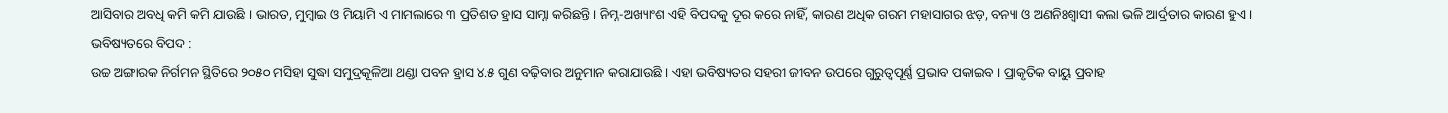ଆସିବାର ଅବଧି କମି କମି ଯାଉଛି । ଭାରତ, ମୁମ୍ବାଇ ଓ ମିୟାମି ଏ ମାମଲାରେ ୩ ପ୍ରତିଶତ ହ୍ରାସ ସାମ୍ନା କରିଛନ୍ତି । ନିମ୍ନ-ଅଖ୍ୟାଂଶ ଏହି ବିପଦକୁ ଦୂର କରେ ନାହିଁ, କାରଣ ଅଧିକ ଗରମ ମହାସାଗର ଝଡ଼, ବନ୍ୟା ଓ ଅଣନିଃଶ୍ୱାସୀ କଲା ଭଳି ଆର୍ଦ୍ରତାର କାରଣ ହୁଏ ।
ଭବିଷ୍ୟତରେ ବିପଦ :
ଉଚ୍ଚ ଅଙ୍ଗାରକ ନିର୍ଗମନ ସ୍ଥିତିରେ ୨୦୫୦ ମସିହା ସୁଦ୍ଧା ସମୁଦ୍ରକୂଳିଆ ଥଣ୍ଡା ପବନ ହ୍ରାସ ୪.୫ ଗୁଣ ବଢ଼ିବାର ଅନୁମାନ କରାଯାଉଛି । ଏହା ଭବିଷ୍ୟତର ସହରୀ ଜୀବନ ଉପରେ ଗୁରୁତ୍ୱପୂର୍ଣ୍ଣ ପ୍ରଭାବ ପକାଇବ । ପ୍ରାକୃତିକ ବାୟୁ ପ୍ରବାହ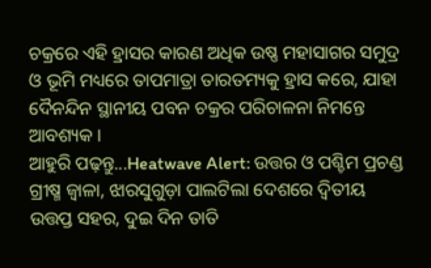ଚକ୍ରରେ ଏହି ହ୍ରାସର କାରଣ ଅଧିକ ଉଷ୍ଣ ମହାସାଗର ସମୁଦ୍ର ଓ ଭୂମି ମଧ୍ୟରେ ତାପମାତ୍ରା ତାରତମ୍ୟକୁ ହ୍ରାସ କରେ, ଯାହା ଦୈନନ୍ଦିନ ସ୍ଥାନୀୟ ପବନ ଚକ୍ରର ପରିଚାଳନା ନିମନ୍ତେ ଆବଶ୍ୟକ ।
ଆହୁରି ପଢ଼ନ୍ତୁ...Heatwave Alert: ଉତ୍ତର ଓ ପଶ୍ଚିମ ପ୍ରଚଣ୍ଡ ଗ୍ରୀଷ୍ମ ଜ୍ୱାଳା, ଝାରସୁଗୁଡ଼ା ପାଲଟିଲା ଦେଶରେ ଦ୍ୱିତୀୟ ଉତ୍ତପ୍ତ ସହର, ଦୁଇ ଦିନ ତାତି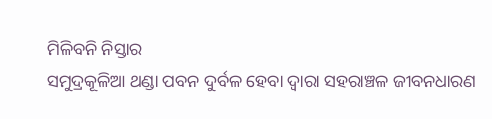ମିଳିବନି ନିସ୍ତାର
ସମୁଦ୍ରକୂଳିଆ ଥଣ୍ଡା ପବନ ଦୁର୍ବଳ ହେବା ଦ୍ୱାରା ସହରାଞ୍ଚଳ ଜୀବନଧାରଣ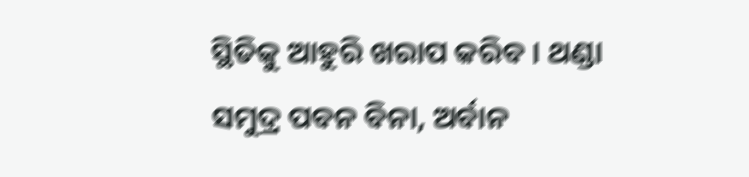ସ୍ଥିତିକୁ ଆହୁରି ଖରାପ କରିବ । ଥଣ୍ଡା ସମୁଦ୍ର ପବନ ବିନା, ଅର୍ବାନ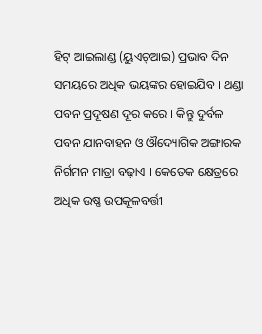ହିଟ୍ ଆଇଲାଣ୍ଡ (ୟୁଏଚ୍ଆଇ) ପ୍ରଭାବ ଦିନ ସମୟରେ ଅଧିକ ଭୟଙ୍କର ହୋଇଯିବ । ଥଣ୍ଡା ପବନ ପ୍ରଦୂଷଣ ଦୂର କରେ । କିନ୍ତୁ ଦୁର୍ବଳ ପବନ ଯାନବାହନ ଓ ଔଦ୍ୟୋଗିକ ଅଙ୍ଗାରକ ନିର୍ଗମନ ମାତ୍ରା ବଢ଼ାଏ । କେତେକ କ୍ଷେତ୍ରରେ ଅଧିକ ଉଷ୍ଣ ଉପକୂଳବର୍ତ୍ତୀ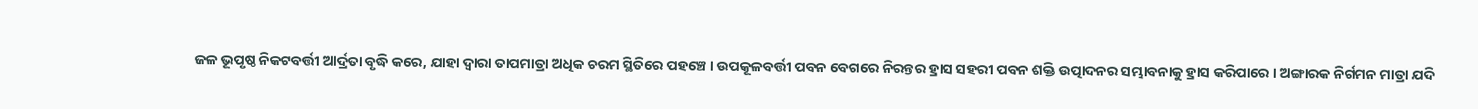ଜଳ ଭୂପୃଷ୍ଠ ନିକଟବର୍ତ୍ତୀ ଆର୍ଦ୍ରତା ବୃଦ୍ଧି କରେ, ଯାହା ଦ୍ୱାରା ତାପମାତ୍ରା ଅଧିକ ଚରମ ସ୍ଥିତିରେ ପହଞ୍ଚେ । ଉପକୂଳବର୍ତ୍ତୀ ପବନ ବେଗରେ ନିରନ୍ତର ହ୍ରାସ ସହରୀ ପବନ ଶକ୍ତି ଉତ୍ପାଦନର ସମ୍ଭାବନାକୁ ହ୍ରାସ କରିପାରେ । ଅଙ୍ଗାରକ ନିର୍ଗମନ ମାତ୍ରା ଯଦି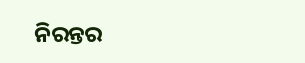ନିରନ୍ତର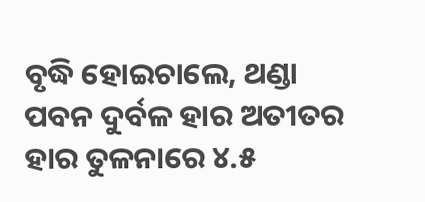ବୃଦ୍ଧି ହୋଇଚାଲେ, ଥଣ୍ଡା ପବନ ଦୁର୍ବଳ ହାର ଅତୀତର ହାର ତୁଳନାରେ ୪.୫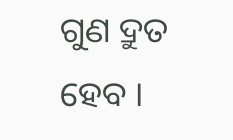ଗୁଣ ଦ୍ରୁତ ହେବ ।